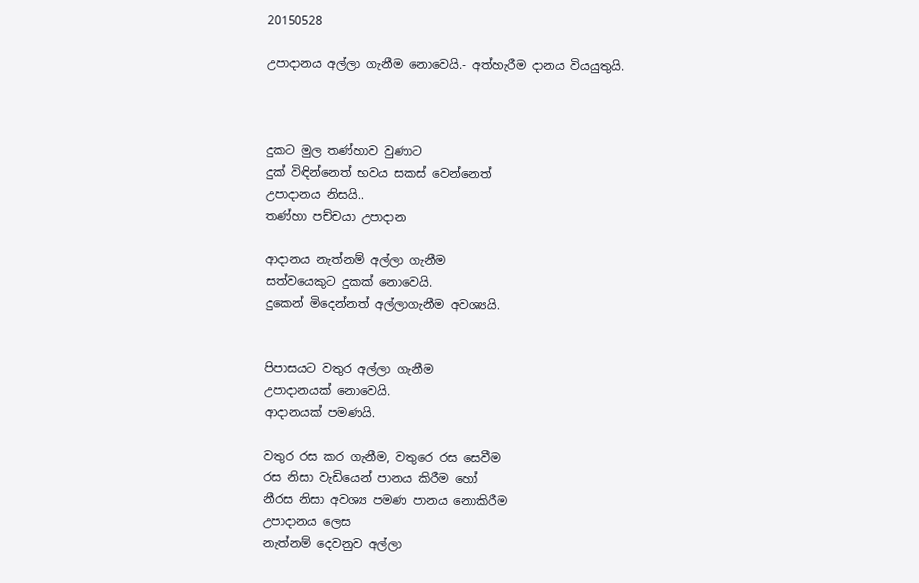20150528

උපාදානය අල්ලා ගැනීම නොවෙයි.- අත්හැරීම දානය වියයුතුයි.



දුකට මුල තණ්හාව වුණාට
දුක් විඳින්නෙත් භවය සකස් වෙන්නෙත්
උපාදානය නිසයි..
තණ්හා පච්චයා උපාදාන

ආදානය නැත්නම් අල්ලා ගැනීම
සත්වයෙකුට දුකක් නොවෙයි.
දුකෙන් මිදෙන්නත් අල්ලාගැනීම අවශ්‍යයි.


පිපාසයට වතුර අල්ලා ගැනීම
උපාදානයක් නොවෙයි.
ආදානයක් පමණයි.

වතුර රස කර ගැනීම, වතුරෙ රස සෙවීම
රස නිසා වැඩියෙන් පානය කිරීම හෝ
නීරස නිසා අවශ්‍ය පමණ පානය නොකිරීම
උපාදානය ලෙස
නැත්නම් දෙවනුව අල්ලා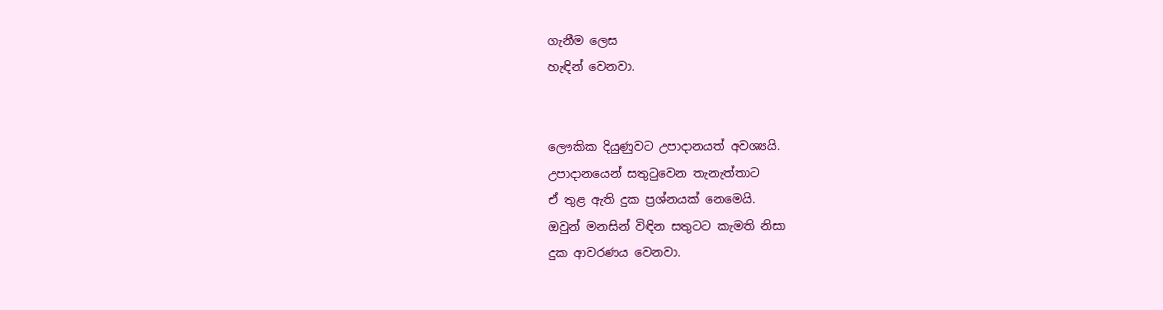ගැනීම ලෙස
හැඳින් වෙනවා.


ලෞකික දියුණුවට උපාදානයත් අවශ්‍යයි.
උපාදානයෙන් සතුටුවෙන තැනැත්තාට
ඒ තුළ ඇති දුක ප්‍රශ්නයක් නෙමෙයි.
ඔවුන් මනසින් විඳින සතුටට කැමති නිසා
දුක ආවරණය වෙනවා.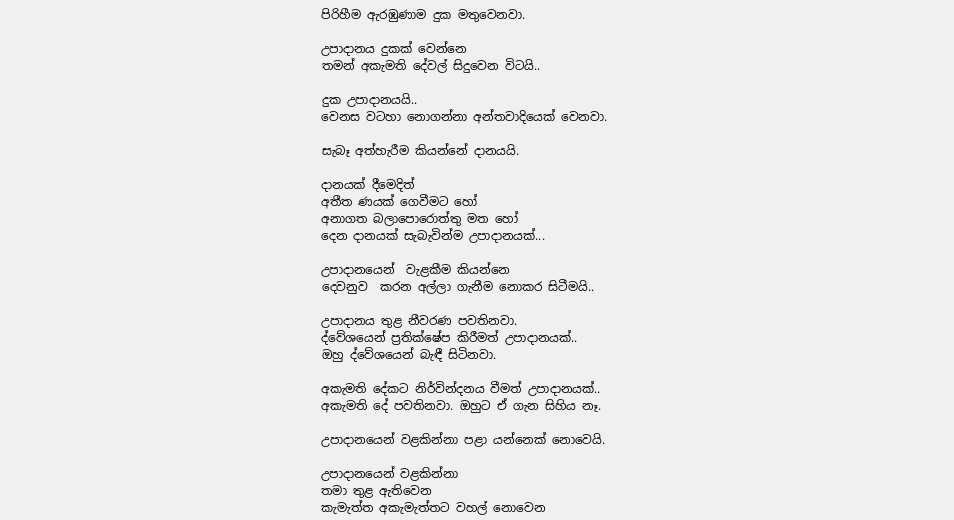පිරිහීම ඇරඹුණාම දුක මතුවෙනවා.

උපාදානය දුකක් වෙන්නෙ
තමන් අකැමති දේවල් සිදුවෙන විටයි..

දුක උපාදානයයි..
වෙනස වටහා නොගන්නා අන්තවාදියෙක් වෙනවා.

සැබෑ අත්හැරීම කියන්නේ දානයයි.

දානයක් දීමෙදිත්
අතීත ණයක් ගෙවීමට හෝ
අනාගත බලාපොරොත්තු මත හෝ
දෙන දානයක් සැබැවින්ම උපාදානයක්...

උපාදානයෙන්  වැළකීම කියන්නෙ
දෙවනුව  කරන අල්ලා ගැනීම නොකර සිටීමයි..

උපාදානය තුළ නීවරණ පවතිනවා.
ද්වේශයෙන් ප්‍රතික්ෂේප කිරීමත් උපාදානයක්..
ඔහු ද්වේශයෙන් බැඳී සිටිනවා.

අකැමති දේකට නිර්වින්දනය වීමත් උපාදානයක්..
අකැමති දේ පවතිනවා. ඔහුට ඒ ගැන සිහිය නෑ.

උපාදානයෙන් වළකින්නා පළා යන්නෙක් නොවෙයි.

උපාදානයෙන් වළකින්නා
තමා තුළ ඇතිවෙන
කැමැත්ත අකැමැත්තට වහල් නොවෙන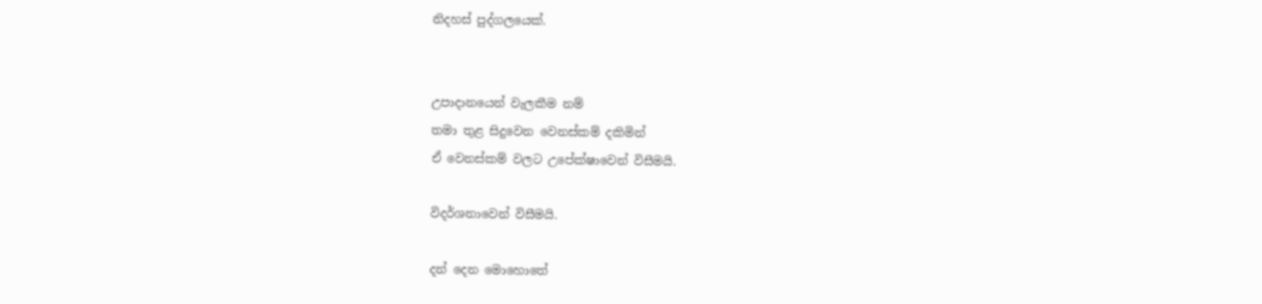නිදහස් පුද්ගලයෙක්.


උපාදානයෙන් වැලකීම නම්
තමා තුළ සිදුවෙන වෙනස්කම් දකිමින්
ඒ වෙනස්කම් වලට උපේක්ෂාවෙන් විසීමයි.

විදර්ශනාවෙන් විසීමයි.

දන් දෙන මොහොතේ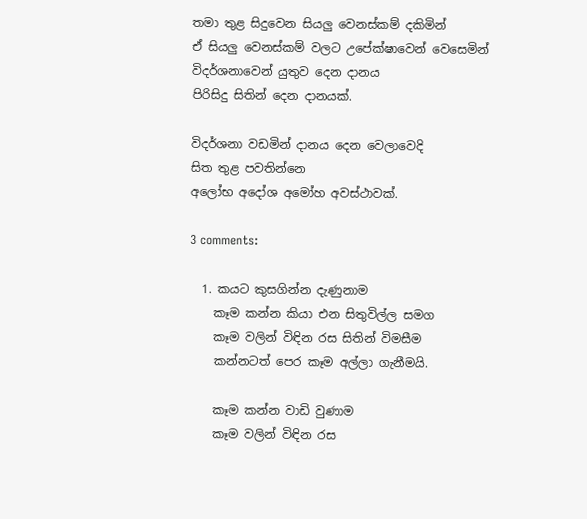තමා තුළ සිදුවෙන සියලු වෙනස්කම් දකිමින්
ඒ සියලු වෙනස්කම් වලට උපේක්ෂාවෙන් වෙසෙමින්
විදර්ශනාවෙන් යුතුව දෙන දානය
පිරිසිදු සිතින් දෙන දානයක්.

විදර්ශනා වඩමින් දානය දෙන වෙලාවෙදි
සිත තුළ පවතින්නෙ
අලෝභ අදෝශ අමෝහ අවස්ථාවක්.

3 comments:

  1. කයට කුසගින්න දැණුනාම
    කෑම කන්න කියා එන සිතුවිල්ල සමග
    කෑම වලින් විඳින රස සිතින් විමසීම
    කන්නටත් පෙර කෑම අල්ලා ගැනීමයි.

    කෑම කන්න වාඩි වුණාම
    කෑම වලින් විඳින රස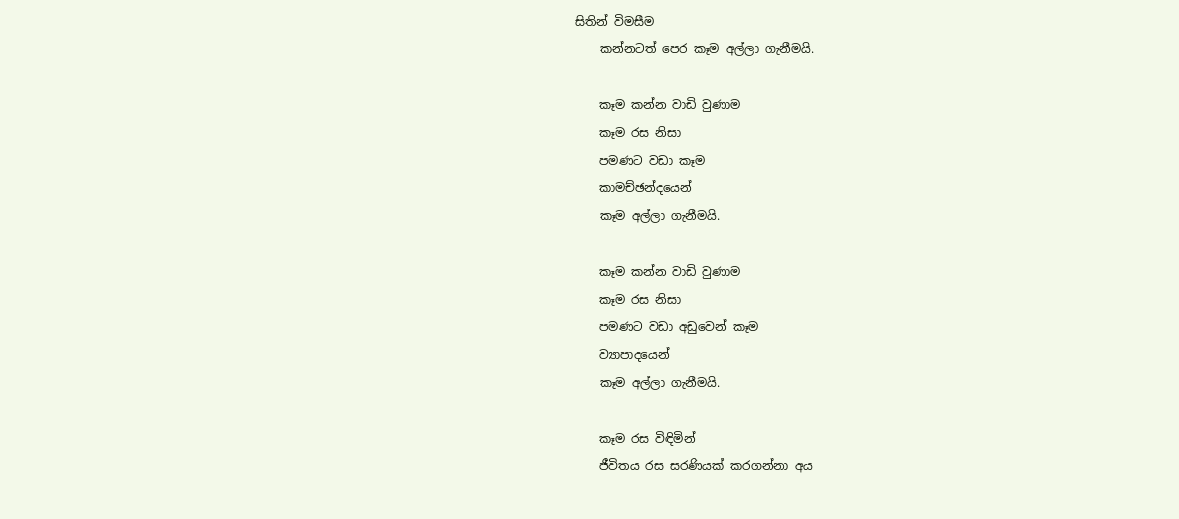සිතින් විමසීම
    කන්නටත් පෙර කෑම අල්ලා ගැනීමයි.

    කෑම කන්න වාඩි වුණාම
    කෑම රස නිසා
    පමණට වඩා කෑම
    කාමච්ඡන්දයෙන්
    කෑම අල්ලා ගැනීමයි.

    කෑම කන්න වාඩි වුණාම
    කෑම රස නිසා
    පමණට වඩා අඩුවෙන් කෑම
    ව්‍යාපාදයෙන්
    කෑම අල්ලා ගැනීමයි.

    කෑම රස විඳිමින්
    ජීවිතය රස සරණියක් කරගන්නා අය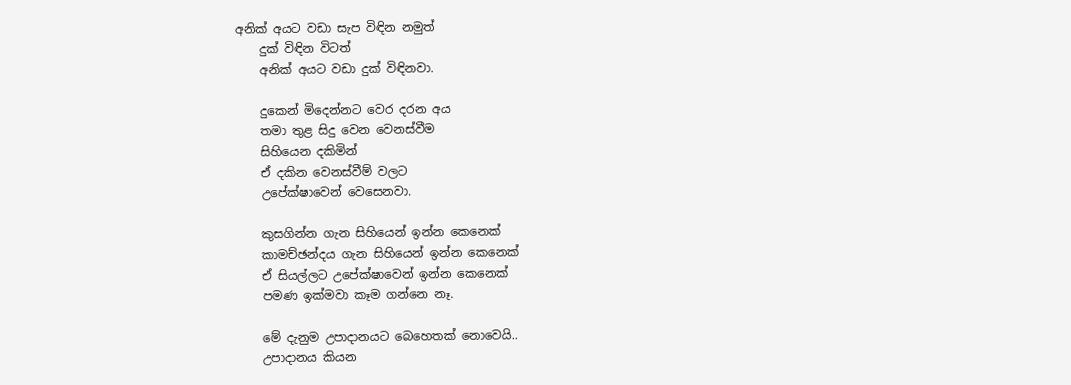අනික් අයට වඩා සැප විඳින නමුත්
    දුක් විඳින විටත්
    අනික් අයට වඩා දුක් විඳිනවා.

    දුකෙන් මිදෙන්නට වෙර දරන අය
    තමා තුළ සිදු වෙන වෙනස්වීම
    සිහියෙන දකිමින්
    ඒ දකින වෙනස්වීම් වලට
    උපේක්ෂාවෙන් වෙසෙනවා.

    කුසගින්න ගැන සිහියෙන් ඉන්න කෙනෙක්
    කාමච්ඡන්දය ගැන සිහියෙන් ඉන්න කෙනෙක්
    ඒ සියල්ලට උපේක්ෂාවෙන් ඉන්න කෙනෙක්
    පමණ ඉක්මවා කෑම ගන්නෙ නෑ.

    මේ දැනුම උපාදානයට බෙහෙතක් නොවෙයි..
    උපාදානය කියන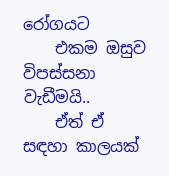රෝගයට
    එකම ඔසුව විපස්සනා වැඩීමයි..
    ඒත් ඒ සඳහා කාලයක්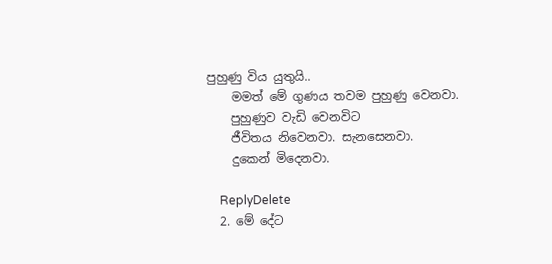පුහුණු විය යුතුයි..
    මමත් මේ ගුණය තවම පුහුණු වෙනවා.
    පුහුණුව වැඩි වෙනවිට
    ජීවිතය නිවෙනවා. සැනසෙනවා.
    දුකෙන් මිදෙනවා.

    ReplyDelete
  2. මේ දේට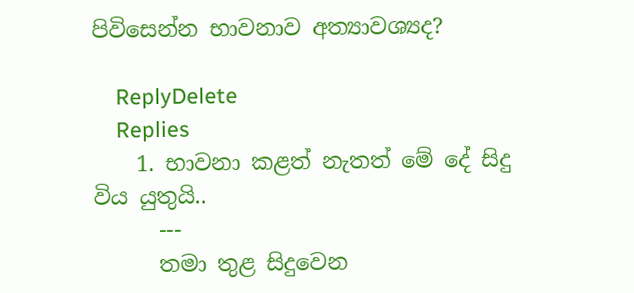පිවිසෙන්න භාවනාව අත්‍යාවශ්‍යද?

    ReplyDelete
    Replies
    1. භාවනා කළත් නැතත් මේ දේ සිදු විය යුතුයි..
      ---
      තමා තුළ සිදුවෙන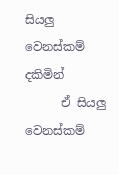සියලු වෙනස්කම් දකිමින්
      ඒ සියලු වෙනස්කම්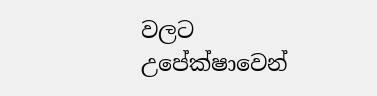වලට උපේක්ෂාවෙන්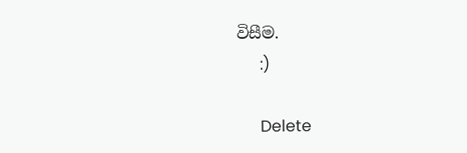විසීම.
      :)

      Delete